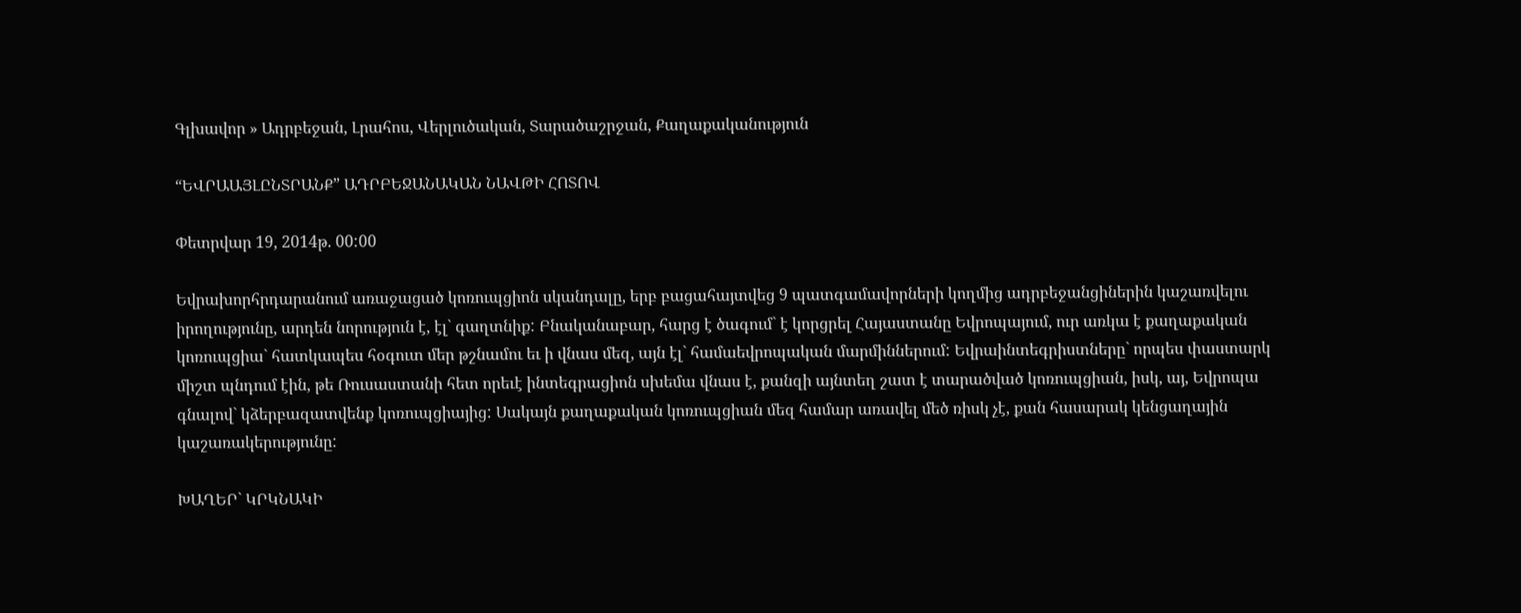Գլխավոր » Ադրբեջան, Լրահոս, Վերլուծական, Տարածաշրջան, Քաղաքականություն

“ԵՎՐԱԱՅԼԸՆՏՐԱՆՔ” ԱԴՐԲԵՋԱՆԱԿԱՆ ՆԱՎԹԻ ՀՈՏՈՎ

Փետրվար 19, 2014թ. 00:00

Եվրախորհրդարանում առաջացած կոռուպցիոն սկանդալը, երբ բացահայտվեց 9 պատգամավորների կողմից ադրբեջանցիներին կաշառվելու իրողությունը, արդեն նորություն է, էլ` գաղտնիք: Բնականաբար, հարց է ծագում` է կորցրել Հայաստանը Եվրոպայում, ուր առկա է քաղաքական կոռուպցիա` հատկապես հօգուտ մեր թշնամու եւ ի վնաս մեզ, այն էլ` համաեվրոպական մարմիններում: Եվրաինտեգրիստները` որպես փաստարկ միշտ պնդում էին, թե Ռուսաստանի հետ որեւէ ինտեգրացիոն սխեմա վնաս է, քանզի այնտեղ շատ է տարածված կոռուպցիան, իսկ, այ, Եվրոպա գնալով` կձերբազատվենք կոռուպցիայից: Սակայն քաղաքական կոռուպցիան մեզ համար առավել մեծ ռիսկ չէ, քան հասարակ կենցաղային կաշառակերությունը:

ԽԱՂԵՐ` ԿՐԿՆԱԿԻ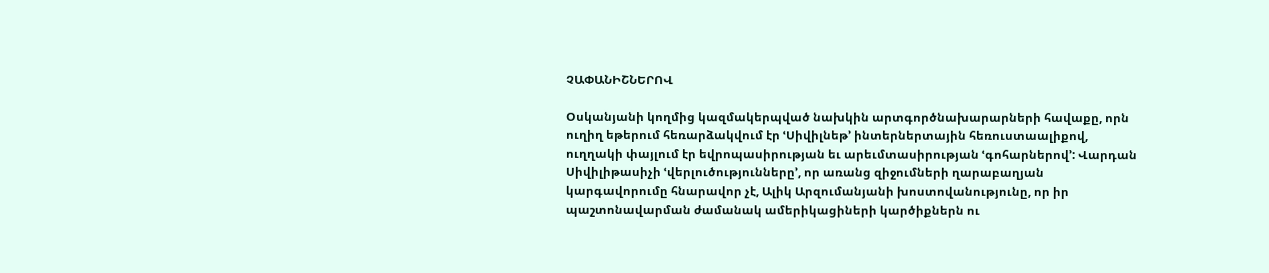ՉԱՓԱՆԻՇՆԵՐՈՎ

Օսկանյանի կողմից կազմակերպված նախկին արտգործնախարարների հավաքը, որն ուղիղ եթերում հեռարձակվում էր ՙՍիվիլնեթ՚ ինտերներտային հեռուստաալիքով, ուղղակի փայլում էր եվրոպասիրության եւ արեւմտասիրության ՙգոհարներով՚: Վարդան Սիվիլիթասիչի ՙվերլուծությունները՚, որ առանց զիջումների ղարաբաղյան կարգավորումը հնարավոր չէ, Ալիկ Արզումանյանի խոստովանությունը, որ իր պաշտոնավարման ժամանակ ամերիկացիների կարծիքներն ու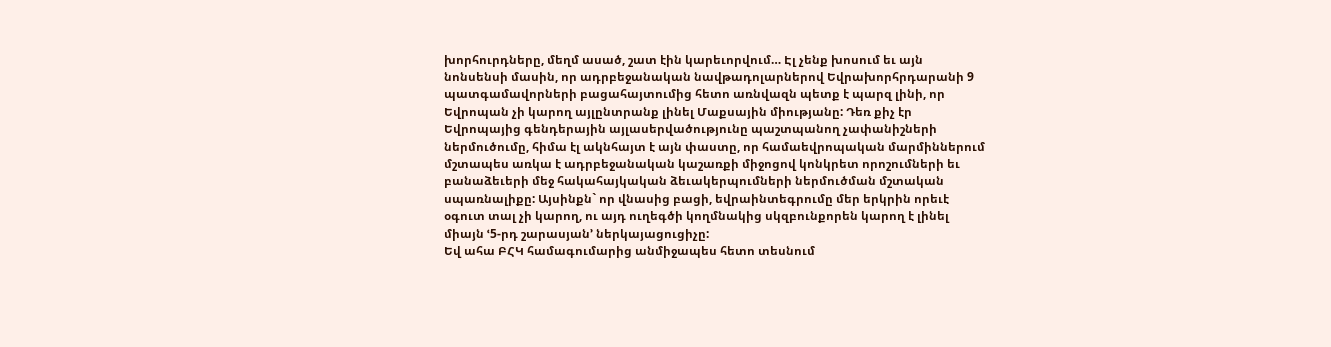խորհուրդները, մեղմ ասած, շատ էին կարեւորվում… Էլ չենք խոսում եւ այն նոնսենսի մասին, որ ադրբեջանական նավթադոլարներով Եվրախորհրդարանի 9 պատգամավորների բացահայտումից հետո առնվազն պետք է պարզ լինի, որ Եվրոպան չի կարող այլընտրանք լինել Մաքսային միությանը: Դեռ քիչ էր Եվրոպայից գենդերային այլասերվածությունը պաշտպանող չափանիշների ներմուծումը, հիմա էլ ակնհայտ է այն փաստը, որ համաեվրոպական մարմիններում մշտապես առկա է ադրբեջանական կաշառքի միջոցով կոնկրետ որոշումների եւ բանաձեւերի մեջ հակահայկական ձեւակերպումների ներմուծման մշտական սպառնալիքը: Այսինքն` որ վնասից բացի, եվրաինտեգրումը մեր երկրին որեւէ օգուտ տալ չի կարող, ու այդ ուղեգծի կողմնակից սկզբունքորեն կարող է լինել միայն ՙ5-րդ շարասյան՚ ներկայացուցիչը:
Եվ ահա ԲՀԿ համագումարից անմիջապես հետո տեսնում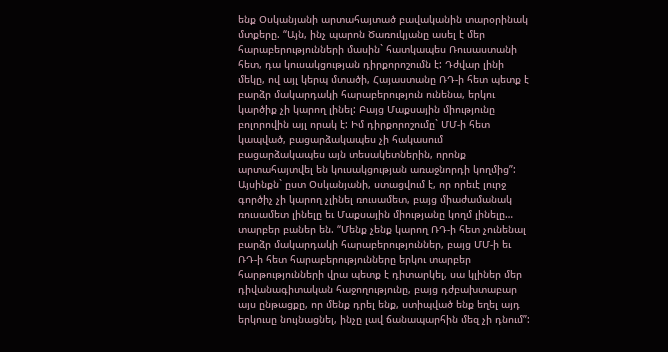ենք Օսկանյանի արտահայտած բավականին տարօրինակ մտքերը. “Այն, ինչ պարոն Ծառուկյանը ասել է մեր հարաբերությունների մասին` հատկապես Ռուսաստանի հետ, դա կուսակցության դիրքորոշումն է: Դժվար լինի մեկը, ով այլ կերպ մտածի, Հայաստանը ՌԴ-ի հետ պետք է բարձր մակարդակի հարաբերություն ունենա, երկու կարծիք չի կարող լինել: Բայց Մաքսային միությունը բոլորովին այլ որակ է: Իմ դիրքորոշումը` ՄՄ-ի հետ կապված, բացարձակապես չի հակասում բացարձակապես այն տեսակետներին, որոնք արտահայտվել են կուսակցության առաջնորդի կողմից”:
Այսինքն` ըստ Օսկանյանի, ստացվում է, որ որեւէ լուրջ գործիչ չի կարող չլինել ռուսամետ, բայց միաժամանակ ռուսամետ լինելը եւ Մաքսային միությանը կողմ լինելը… տարբեր բաներ են. “Մենք չենք կարող ՌԴ-ի հետ չունենալ բարձր մակարդակի հարաբերություններ, բայց ՄՄ-ի եւ ՌԴ-ի հետ հարաբերությունները երկու տարբեր հարթությունների վրա պետք է դիտարկել, սա կլիներ մեր դիվանագիտական հաջողությունը, բայց դժբախտաբար այս ընթացքը, որ մենք դրել ենք, ստիպված ենք եղել այդ երկուսը նույնացնել, ինչը լավ ճանապարհին մեզ չի դնում”: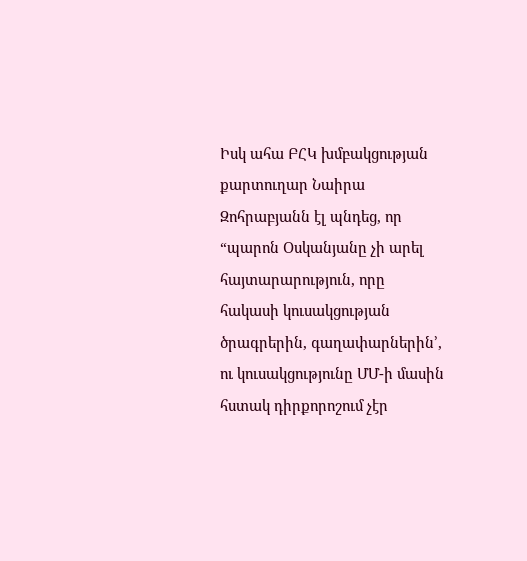Իսկ ահա ԲՀԿ խմբակցության քարտուղար Նաիրա Զոհրաբյանն էլ պնդեց, որ “պարոն Օսկանյանը չի արել հայտարարություն, որը հակասի կուսակցության ծրագրերին, գաղափարներին՚, ու կուսակցությունը ՄՄ-ի մասին հստակ դիրքորոշում չէր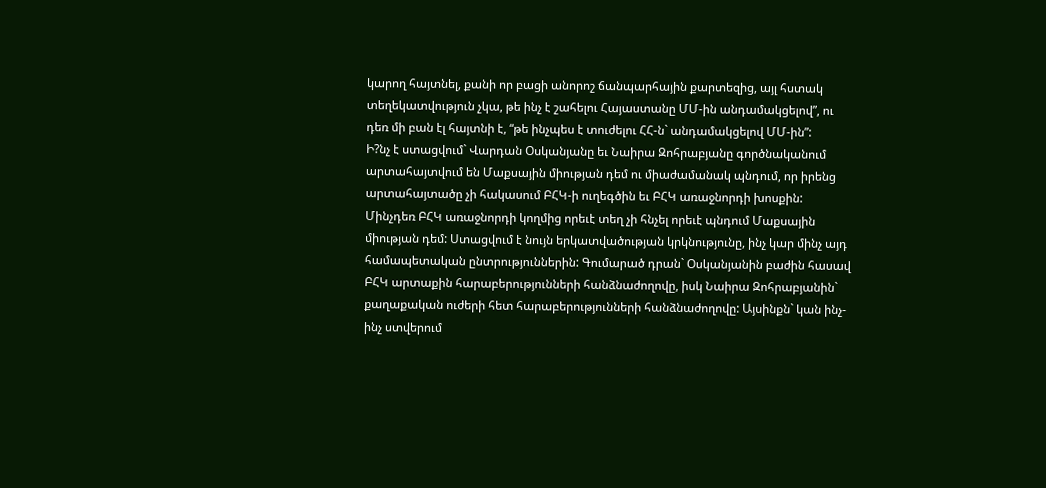կարող հայտնել, քանի որ բացի անորոշ ճանպարհային քարտեզից, այլ հստակ տեղեկատվություն չկա, թե ինչ է շահելու Հայաստանը ՄՄ-ին անդամակցելով”, ու դեռ մի բան էլ հայտնի է, “թե ինչպես է տուժելու ՀՀ-ն` անդամակցելով ՄՄ-ին”:
Ի?նչ է ստացվում` Վարդան Օսկանյանը եւ Նաիրա Զոհրաբյանը գործնականում արտահայտվում են Մաքսային միության դեմ ու միաժամանակ պնդում, որ իրենց արտահայտածը չի հակասում ԲՀԿ-ի ուղեգծին եւ ԲՀԿ առաջնորդի խոսքին: Մինչդեռ ԲՀԿ առաջնորդի կողմից որեւէ տեղ չի հնչել որեւէ պնդում Մաքսային միության դեմ: Ստացվում է նույն երկատվածության կրկնությունը, ինչ կար մինչ այդ համապետական ընտրություններին: Գումարած դրան` Օսկանյանին բաժին հասավ ԲՀԿ արտաքին հարաբերությունների հանձնաժողովը, իսկ Նաիրա Զոհրաբյանին` քաղաքական ուժերի հետ հարաբերությունների հանձնաժողովը: Այսինքն` կան ինչ-ինչ ստվերում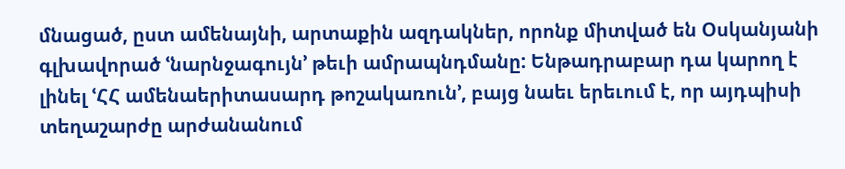մնացած, ըստ ամենայնի, արտաքին ազդակներ, որոնք միտված են Օսկանյանի գլխավորած ՙնարնջագույն՚ թեւի ամրապնդմանը: Ենթադրաբար դա կարող է լինել ՙՀՀ ամենաերիտասարդ թոշակառուն՚, բայց նաեւ երեւում է, որ այդպիսի տեղաշարժը արժանանում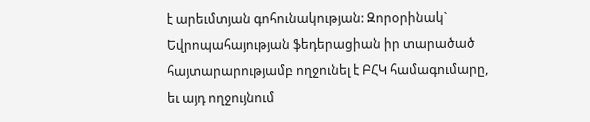է արեւմտյան գոհունակության: Զորօրինակ` Եվրոպահայության ֆեդերացիան իր տարածած հայտարարությամբ ողջունել է ԲՀԿ համագումարը, եւ այդ ողջույնում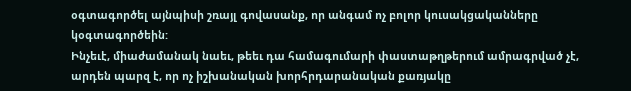օգտագործել այնպիսի շռայլ գովասանք, որ անգամ ոչ բոլոր կուսակցականները կօգտագործեին:
Ինչեւէ, միաժամանակ նաեւ, թեեւ դա համագումարի փաստաթղթերում ամրագրված չէ, արդեն պարզ է, որ ոչ իշխանական խորհրդարանական քառյակը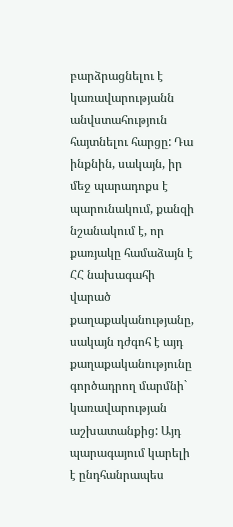բարձրացնելու է կառավարությանն անվստահություն հայտնելու հարցը: Դա ինքնին, սակայն, իր մեջ պարադոքս է պարունակում, քանզի նշանակում է, որ քառյակը համաձայն է ՀՀ նախագահի վարած քաղաքականությանը, սակայն դժգոհ է այդ քաղաքականությունը գործադրող մարմնի` կառավարության աշխատանքից: Այդ պարագայում կարելի է ընդհանրապես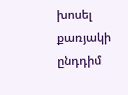խոսել քառյակի ընդդիմ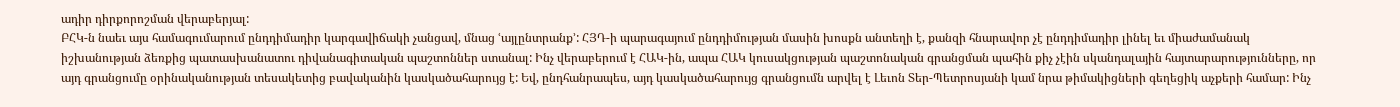ադիր դիրքորոշման վերաբերյալ:
ԲՀԿ-ն նաեւ այս համագումարում ընդդիմադիր կարգավիճակի չանցավ, մնաց ՙայլընտրանք՚: ՀՅԴ-ի պարագայում ընդդիմության մասին խոսքն անտեղի է, քանզի հնարավոր չէ ընդդիմադիր լինել եւ միաժամանակ իշխանության ձեռքից պատասխանատու դիվանագիտական պաշտոններ ստանալ: Ինչ վերաբերում է ՀԱԿ-ին, ապա ՀԱԿ կուսակցության պաշտոնական գրանցման պահին քիչ չէին սկանդալային հայտարարությունները, որ այդ գրանցումը օրինականության տեսակետից բավականին կասկածահարույց է: Եվ, ընդհանրապես, այդ կասկածահարույց գրանցումն արվել է Լեւոն Տեր-Պետրոսյանի կամ նրա թիմակիցների գեղեցիկ աչքերի համար: Ինչ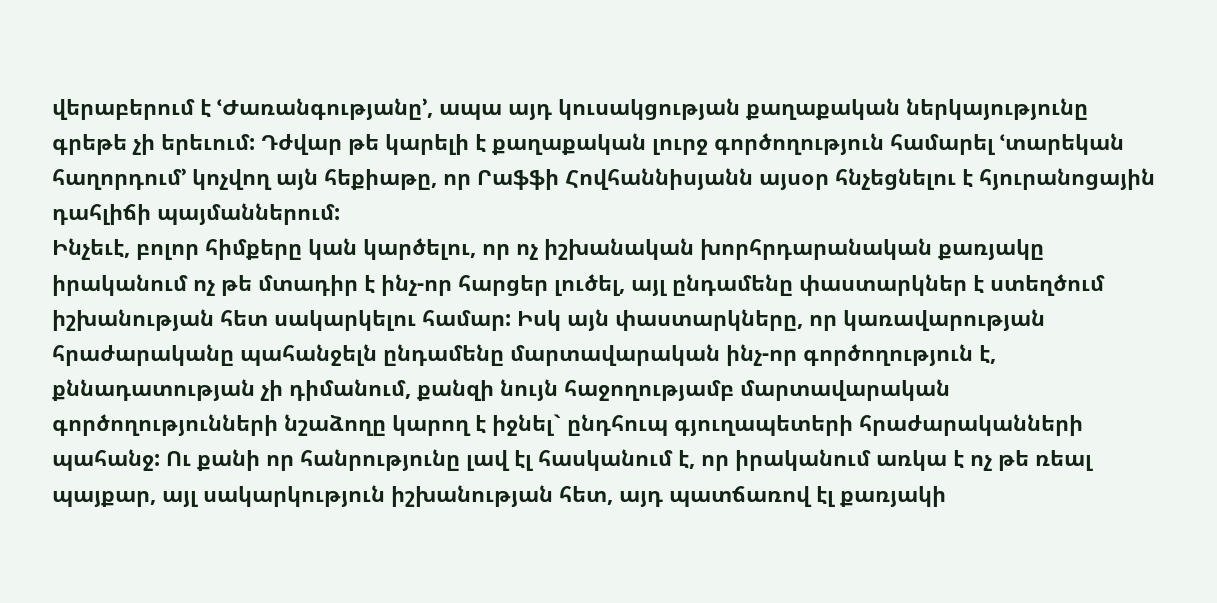վերաբերում է ՙԺառանգությանը՚, ապա այդ կուսակցության քաղաքական ներկայությունը գրեթե չի երեւում: Դժվար թե կարելի է քաղաքական լուրջ գործողություն համարել ՙտարեկան հաղորդում՚ կոչվող այն հեքիաթը, որ Րաֆֆի Հովհաննիսյանն այսօր հնչեցնելու է հյուրանոցային դահլիճի պայմաններում:
Ինչեւէ, բոլոր հիմքերը կան կարծելու, որ ոչ իշխանական խորհրդարանական քառյակը իրականում ոչ թե մտադիր է ինչ-որ հարցեր լուծել, այլ ընդամենը փաստարկներ է ստեղծում իշխանության հետ սակարկելու համար: Իսկ այն փաստարկները, որ կառավարության հրաժարականը պահանջելն ընդամենը մարտավարական ինչ-որ գործողություն է, քննադատության չի դիմանում, քանզի նույն հաջողությամբ մարտավարական գործողությունների նշաձողը կարող է իջնել` ընդհուպ գյուղապետերի հրաժարականների պահանջ: Ու քանի որ հանրությունը լավ էլ հասկանում է, որ իրականում առկա է ոչ թե ռեալ պայքար, այլ սակարկություն իշխանության հետ, այդ պատճառով էլ քառյակի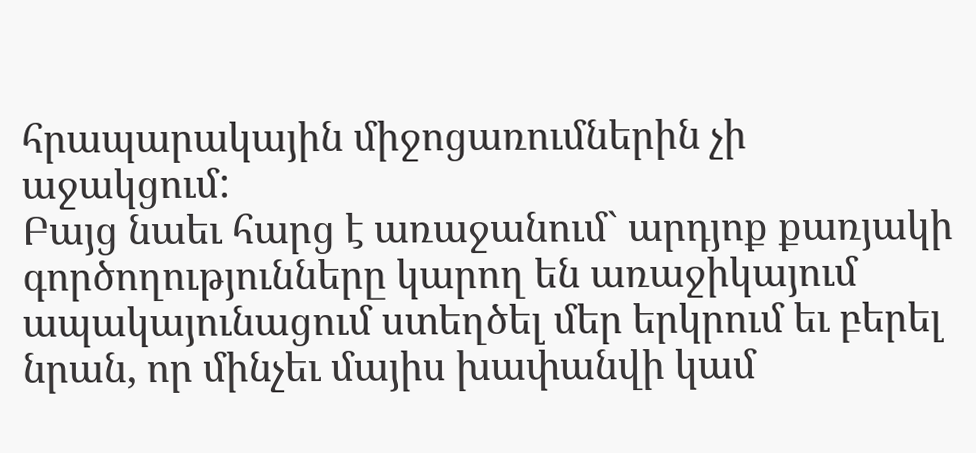հրապարակային միջոցառումներին չի աջակցում:
Բայց նաեւ հարց է առաջանում` արդյոք քառյակի գործողությունները կարող են առաջիկայում ապակայունացում ստեղծել մեր երկրում եւ բերել նրան, որ մինչեւ մայիս խափանվի կամ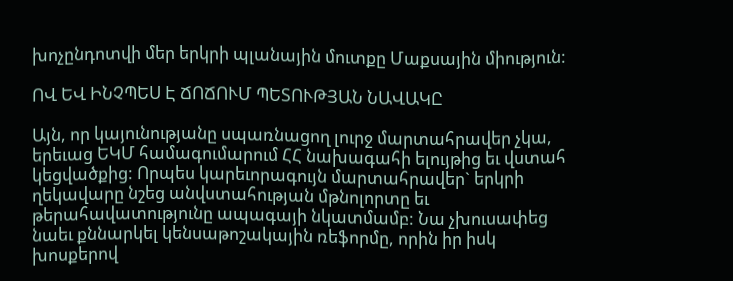խոչընդոտվի մեր երկրի պլանային մուտքը Մաքսային միություն:

ՈՎ ԵՎ ԻՆՉՊԵՍ Է ՃՈՃՈՒՄ ՊԵՏՈՒԹՅԱՆ ՆԱՎԱԿԸ

Այն, որ կայունությանը սպառնացող լուրջ մարտահրավեր չկա, երեւաց ԵԿՄ համագումարում ՀՀ նախագահի ելույթից եւ վստահ կեցվածքից: Որպես կարեւորագույն մարտահրավեր` երկրի ղեկավարը նշեց անվստահության մթնոլորտը եւ թերահավատությունը ապագայի նկատմամբ: Նա չխուսափեց նաեւ քննարկել կենսաթոշակային ռեֆորմը, որին իր իսկ խոսքերով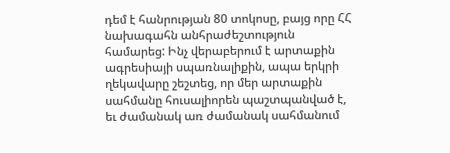դեմ է հանրության 80 տոկոսը, բայց որը ՀՀ նախագահն անհրաժեշտություն համարեց: Ինչ վերաբերում է արտաքին ագրեսիայի սպառնալիքին, ապա երկրի ղեկավարը շեշտեց, որ մեր արտաքին սահմանը հուսալիորեն պաշտպանված է, եւ ժամանակ առ ժամանակ սահմանում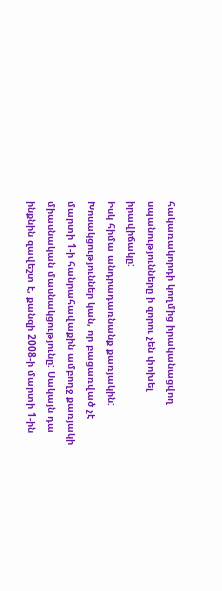հակառակորդի կողմից իրականացվող սպանությունները ի զորու չեն փոխել իրավիճակը:
Իսկ հիմա անդրադառնանք քառյակին: Խոսակցություններ կան, որ բացառված չէ մարտի 1-ի հանրահավաքին ամբողջ քառյակի միասնական մասնակցությունը: Սակայն դա ինքնին զավեշտ է, քանզի 2008-ի մարտի 1-ին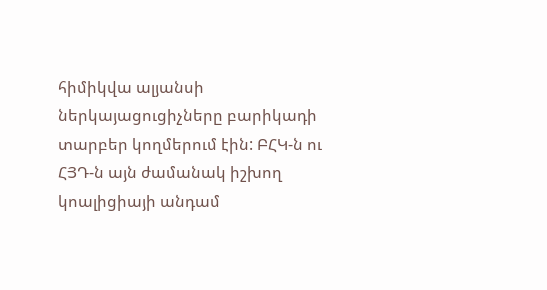հիմիկվա ալյանսի ներկայացուցիչները բարիկադի տարբեր կողմերում էին: ԲՀԿ-ն ու ՀՅԴ-ն այն ժամանակ իշխող կոալիցիայի անդամ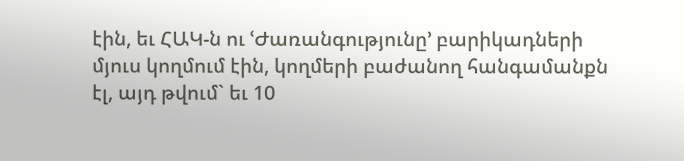էին, եւ ՀԱԿ-ն ու ՙԺառանգությունը՚ բարիկադների մյուս կողմում էին, կողմերի բաժանող հանգամանքն էլ, այդ թվում` եւ 10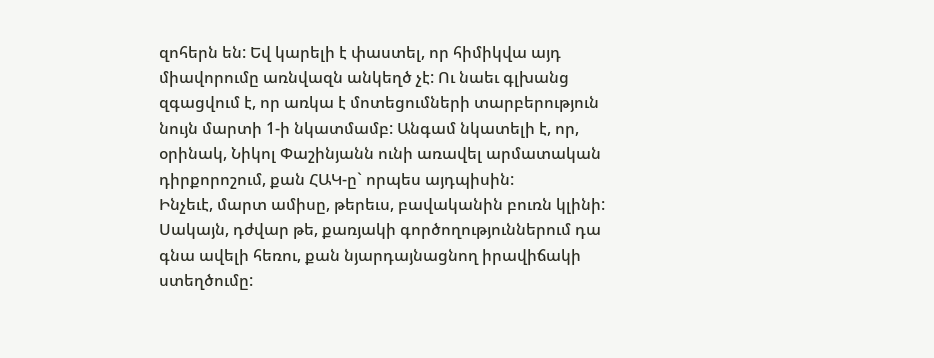զոհերն են: Եվ կարելի է փաստել, որ հիմիկվա այդ միավորումը առնվազն անկեղծ չէ: Ու նաեւ գլխանց զգացվում է, որ առկա է մոտեցումների տարբերություն նույն մարտի 1-ի նկատմամբ: Անգամ նկատելի է, որ, օրինակ, Նիկոլ Փաշինյանն ունի առավել արմատական դիրքորոշում, քան ՀԱԿ-ը` որպես այդպիսին:
Ինչեւէ, մարտ ամիսը, թերեւս, բավականին բուռն կլինի: Սակայն, դժվար թե, քառյակի գործողություններում դա գնա ավելի հեռու, քան նյարդայնացնող իրավիճակի ստեղծումը: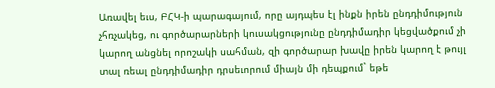Առավել եւս, ԲՀԿ-ի պարագայում, որը այդպես էլ ինքն իրեն ընդդիմություն չհռչակեց, ու գործարարների կուսակցությունը ընդդիմադիր կեցվածքում չի կարող անցնել որոշակի սահման, զի գործարար խավը իրեն կարող է թույլ տալ ռեալ ընդդիմադիր դրսեւորում միայն մի դեպքում` եթե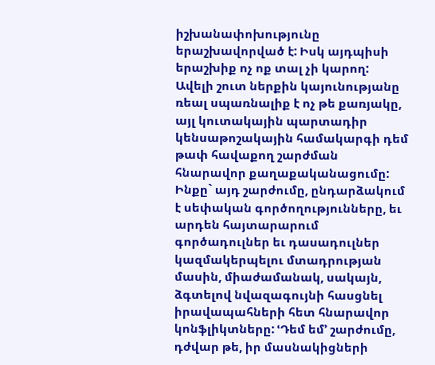իշխանափոխությունը երաշխավորված է: Իսկ այդպիսի երաշխիք ոչ ոք տալ չի կարող:
Ավելի շուտ ներքին կայունությանը ռեալ սպառնալիք է ոչ թե քառյակը, այլ կուտակային պարտադիր կենսաթոշակային համակարգի դեմ թափ հավաքող շարժման հնարավոր քաղաքականացումը: Ինքը` այդ շարժումը, ընդարձակում է սեփական գործողությունները, եւ արդեն հայտարարում գործադուլներ եւ դասադուլներ կազմակերպելու մտադրության մասին, միաժամանակ, սակայն, ձգտելով նվազագույնի հասցնել իրավապահների հետ հնարավոր կոնֆլիկտները: ՙԴեմ եմ՚ շարժումը, դժվար թե, իր մասնակիցների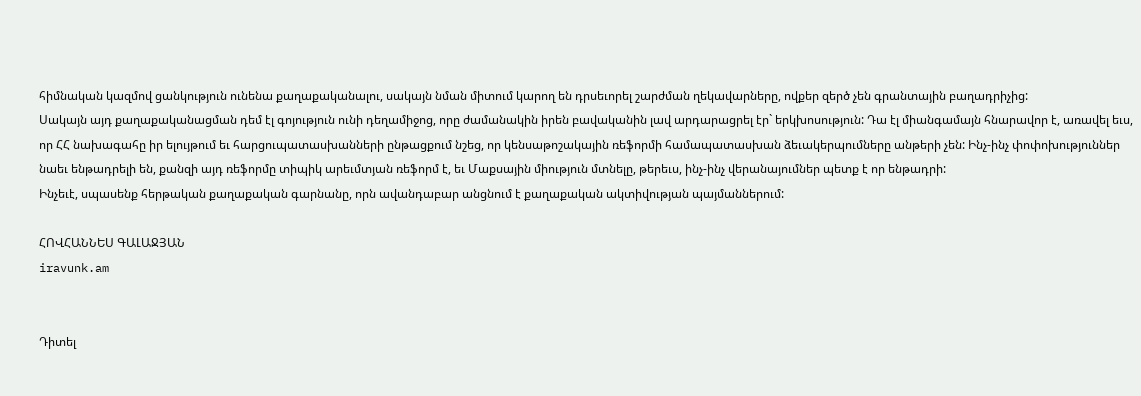հիմնական կազմով ցանկություն ունենա քաղաքականալու, սակայն նման միտում կարող են դրսեւորել շարժման ղեկավարները, ովքեր զերծ չեն գրանտային բաղադրիչից:
Սակայն այդ քաղաքականացման դեմ էլ գոյություն ունի դեղամիջոց, որը ժամանակին իրեն բավականին լավ արդարացրել էր` երկխոսություն: Դա էլ միանգամայն հնարավոր է, առավել եւս, որ ՀՀ նախագահը իր ելույթում եւ հարցուպատասխանների ընթացքում նշեց, որ կենսաթոշակային ռեֆորմի համապատասխան ձեւակերպումները անթերի չեն: Ինչ-ինչ փոփոխություններ նաեւ ենթադրելի են, քանզի այդ ռեֆորմը տիպիկ արեւմտյան ռեֆորմ է, եւ Մաքսային միություն մտնելը, թերեւս, ինչ-ինչ վերանայումներ պետք է որ ենթադրի:
Ինչեւէ, սպասենք հերթական քաղաքական գարնանը, որն ավանդաբար անցնում է քաղաքական ակտիվության պայմաններում:

ՀՈՎՀԱՆՆԵՍ ԳԱԼԱՋՅԱՆ
iravunk.am


Դիտել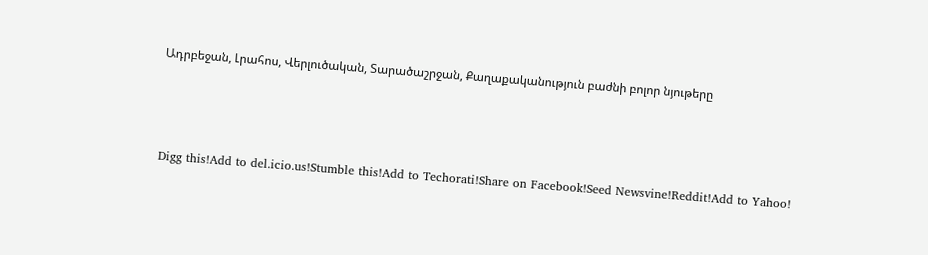Ադրբեջան, Լրահոս, Վերլուծական, Տարածաշրջան, Քաղաքականություն բաժնի բոլոր նյութերը



Digg this!Add to del.icio.us!Stumble this!Add to Techorati!Share on Facebook!Seed Newsvine!Reddit!Add to Yahoo!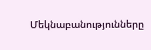Մեկնաբանությունները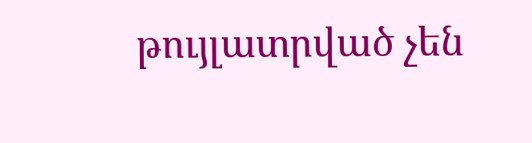թույլատրված չեն